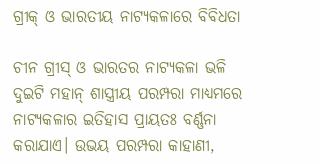ଗ୍ରୀକ୍‌ ଓ ଭାରତୀୟ ନାଟ୍ୟକଳାରେ ବିବିଧତା

ଚୀନ ଗ୍ରୀସ୍‌ ଓ ଭାରତର ନାଟ୍ୟକଳା ଭଳି ଦୁଇଟି ମହାନ୍‌ ଶାସ୍ତ୍ରୀୟ ପରମ୍ପରା ମାଧ୍ୟମରେ ନାଟ୍ୟକଳାର ଇତିହାସ ପ୍ରାୟତଃ ବର୍ଣ୍ଣନା କରାଯାଏ। ଉଭୟ ପରମ୍ପରା କାହାଣୀ,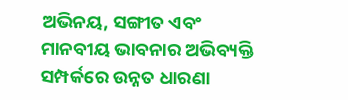ଅଭିନୟ, ସଙ୍ଗୀତ ଏବଂ ମାନବୀୟ ଭାବନାର ଅଭିବ୍ୟକ୍ତି ସମ୍ପର୍କରେ ଉନ୍ନତ ଧାରଣା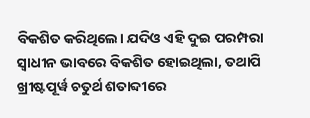ବିକଶିତ କରିଥିଲେ। ଯଦିଓ ଏହି ଦୁଇ ପରମ୍ପରା ସ୍ୱାଧୀନ ଭାବରେ ବିକଶିତ ହୋଇଥିଲା, ତଥାପି ଖ୍ରୀଷ୍ଟପୂର୍ୱ ଚତୁର୍ଥ ଶତାବ୍ଦୀରେ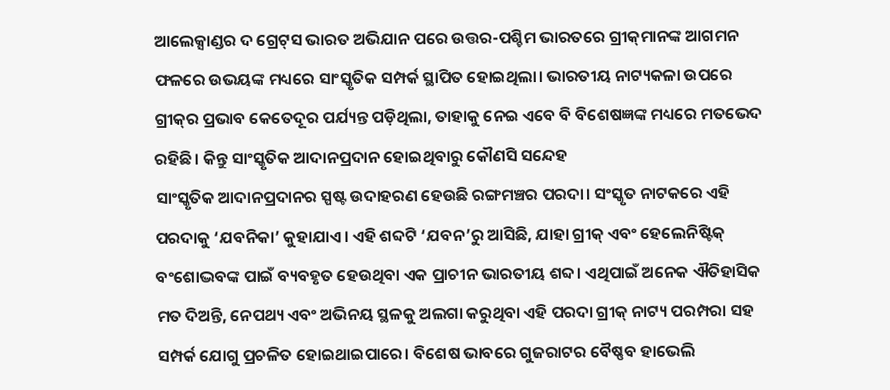ଆଲେକ୍ସାଣ୍ଡର ଦ ଗ୍ରେଟ୍‌ସ ଭାରତ ଅଭିଯାନ ପରେ ଉତ୍ତର-ପଶ୍ଚିମ ଭାରତରେ ଗ୍ରୀକ୍‌ମାନଙ୍କ ଆଗମନ ଫଳରେ ଉଭୟଙ୍କ ମଧ୍ୟରେ ସାଂସ୍କୃତିକ ସମ୍ପର୍କ ସ୍ଥାପିତ ହୋଇଥିଲା। ଭାରତୀୟ ନାଟ୍ୟକଳା ଉପରେ ଗ୍ରୀକ୍‌ର ପ୍ରଭାବ କେତେଦୂର ପର୍ଯ୍ୟନ୍ତ ପଡ଼ିଥିଲା, ତାହାକୁ ନେଇ ଏବେ ବି ବିଶେଷଜ୍ଞଙ୍କ ମଧ୍ୟରେ ମତଭେଦ ରହିଛି। କିନ୍ତୁ ସାଂସ୍କୃତିକ ଆଦାନପ୍ରଦାନ ହୋଇଥିବାରୁ କୌଣସି ସନ୍ଦେହ
ସାଂସ୍କୃତିକ ଆଦାନପ୍ରଦାନର ସ୍ପଷ୍ଟ ଉଦାହରଣ ହେଉଛି ରଙ୍ଗମଞ୍ଚର ପରଦା। ସଂସ୍କୃତ ନାଟକରେ ଏହି ପରଦାକୁ ‘ଯବନିକା’ କୁହାଯାଏ। ଏହି ଶବ୍ଦଟି ‘ଯବନ’ରୁ ଆସିଛି, ଯାହା ଗ୍ରୀକ୍‌ ଏବଂ ହେଲେନିଷ୍ଟିକ୍‌ ବଂଶୋଦ୍ଭବଙ୍କ ପାଇଁ ବ୍ୟବହୃତ ହେଉଥିବା ଏକ ପ୍ରାଚୀନ ଭାରତୀୟ ଶବ୍ଦ। ଏଥିପାଇଁ ଅନେକ ଐତିହାସିକ ମତ ଦିଅନ୍ତି, ନେପଥ୍ୟ ଏବଂ ଅଭିନୟ ସ୍ଥଳକୁ ଅଲଗା କରୁଥିବା ଏହି ପରଦା ଗ୍ରୀକ୍‌ ନାଟ୍ୟ ପରମ୍ପରା ସହ ସମ୍ପର୍କ ଯୋଗୁ ପ୍ରଚଳିତ ହୋଇଥାଇପାରେ। ବିଶେଷ ଭାବରେ ଗୁଜରାଟର ବୈଷ୍ଣବ ହାଭେଲି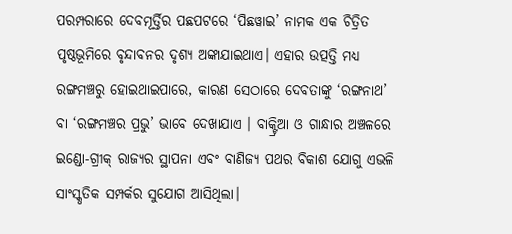ପରମ୍ପରାରେ ଦେବମୂର୍ତ୍ତିର ପଛପଟରେ ‘ପିଛୱାଇ’ ନାମକ ଏକ ଚିତ୍ରିତ ପୃଷ୍ଠଭୂମିରେ ବୃନ୍ଦାବନର ଦୃଶ୍ୟ ଅଙ୍କାଯାଇଥାଏ। ଏହାର ଉତ୍ପତ୍ତି ମଧ୍ୟ ରଙ୍ଗମଞ୍ଚରୁ ହୋଇଥାଇପାରେ, କାରଣ ସେଠାରେ ଦେବତାଙ୍କୁ ‘ରଙ୍ଗନାଥ’ ବା ‘ରଙ୍ଗମଞ୍ଚର ପ୍ରଭୁ’ ଭାବେ ଦେଖାଯାଏ । ବାକ୍ଟ୍ରିଆ ଓ ଗାନ୍ଧାର ଅଞ୍ଚଳରେ ଇଣ୍ଡୋ-ଗ୍ରୀକ୍‌ ରାଜ୍ୟର ସ୍ଥାପନା ଏବଂ ବାଣିଜ୍ୟ ପଥର ବିକାଶ ଯୋଗୁ ଏଭଳି ସାଂସ୍କୃତିକ ସମ୍ପର୍କର ସୁଯୋଗ ଆସିଥିଲା।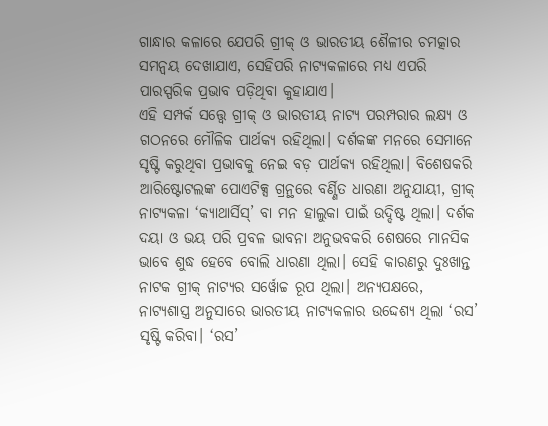ଗାନ୍ଧାର କଳାରେ ଯେପରି ଗ୍ରୀକ୍‌ ଓ ଭାରତୀୟ ଶୈଳୀର ଚମତ୍କାର ସମନ୍ୱୟ ଦେଖାଯାଏ, ସେହିପରି ନାଟ୍ୟକଳାରେ ମଧ୍ୟ ଏପରି ପାରସ୍ପରିକ ପ୍ରଭାବ ପଡ଼ିଥିବା କୁହାଯାଏ।
ଏହି ସମ୍ପର୍କ ସତ୍ତ୍ୱେ ଗ୍ରୀକ୍‌ ଓ ଭାରତୀୟ ନାଟ୍ୟ ପରମ୍ପରାର ଲକ୍ଷ୍ୟ ଓ ଗଠନରେ ମୌଳିକ ପାର୍ଥକ୍ୟ ରହିଥିଲା। ଦର୍ଶକଙ୍କ ମନରେ ସେମାନେ ସୃଷ୍ଟି କରୁଥିବା ପ୍ରଭାବକୁ ନେଇ ବଡ଼ ପାର୍ଥକ୍ୟ ରହିଥିଲା। ବିଶେଷକରି ଆରିଷ୍ଟୋଟଲଙ୍କ ପୋଏଟିକ୍ସ ଗ୍ରନ୍ଥରେ ବର୍ଣ୍ଣିତ ଧାରଣା ଅନୁଯାୟୀ, ଗ୍ରୀକ୍‌ ନାଟ୍ୟକଳା ‘କ୍ୟାଥାର୍ସିସ୍‌’ ବା ମନ ହାଲୁକା ପାଇଁ ଉଦ୍ଦିଷ୍ଟ ଥିଲା। ଦର୍ଶକ ଦୟା ଓ ଭୟ ପରି ପ୍ରବଳ ଭାବନା ଅନୁଭବକରି ଶେଷରେ ମାନସିକ ଭାବେ ଶୁଦ୍ଧ ହେବେ ବୋଲି ଧାରଣା ଥିଲା। ସେହି କାରଣରୁ ଦୁଃଖାନ୍ତ ନାଟକ ଗ୍ରୀକ୍‌ ନାଟ୍ୟର ସର୍ୱୋଚ୍ଚ ରୂପ ଥିଲା। ଅନ୍ୟପକ୍ଷରେ, ନାଟ୍ୟଶାସ୍ତ୍ର ଅନୁସାରେ ଭାରତୀୟ ନାଟ୍ୟକଳାର ଉଦ୍ଦେଶ୍ୟ ଥିଲା ‘ରସ’ ସୃଷ୍ଟି କରିବା। ‘ରସ’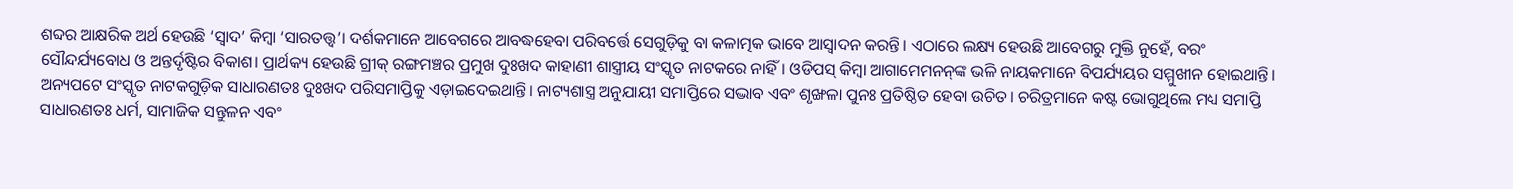ଶବ୍ଦର ଆକ୍ଷରିକ ଅର୍ଥ ହେଉଛି ‘ସ୍ୱାଦ’ କିମ୍ୱା ‘ସାରତତ୍ତ୍ୱ’। ଦର୍ଶକମାନେ ଆବେଗରେ ଆବଦ୍ଧହେବା ପରିବର୍ତ୍ତେ ସେଗୁଡ଼ିକୁ ବା କଳାତ୍ମକ ଭାବେ ଆସ୍ୱାଦନ କରନ୍ତି। ଏଠାରେ ଲକ୍ଷ୍ୟ ହେଉଛି ଆବେଗରୁ ମୁକ୍ତି ନୁହେଁ, ବରଂ ସୌନ୍ଦର୍ଯ୍ୟବୋଧ ଓ ଅନ୍ତର୍ଦୃଷ୍ଟିର ବିକାଶ। ପ୍ରାର୍ଥକ୍ୟ ହେଉଛି ଗ୍ରୀକ୍‌ ରଙ୍ଗମଞ୍ଚର ପ୍ରମୁଖ ଦୁଃଖଦ କାହାଣୀ ଶାସ୍ତ୍ରୀୟ ସଂସ୍କୃତ ନାଟକରେ ନାହିଁ। ଓଡିପସ୍‌ କିମ୍ୱା ଆଗାମେମନନ୍‌ଙ୍କ ଭଳି ନାୟକମାନେ ବିପର୍ଯ୍ୟୟର ସମ୍ମୁଖୀନ ହୋଇଥାନ୍ତି। ଅନ୍ୟପଟେ ସଂସ୍କୃତ ନାଟକଗୁଡ଼ିକ ସାଧାରଣତଃ ଦୁଃଖଦ ପରିସମାପ୍ତିକୁ ଏଡ଼ାଇଦେଇଥାନ୍ତି। ନାଟ୍ୟଶାସ୍ତ୍ର ଅନୁଯାୟୀ ସମାପ୍ତିରେ ସଦ୍ଭାବ ଏବଂ ଶୃଙ୍ଖଳା ପୁନଃ ପ୍ରତିଷ୍ଠିତ ହେବା ଉଚିତ। ଚରିତ୍ରମାନେ କଷ୍ଟ ଭୋଗୁଥିଲେ ମଧ୍ୟ ସମାପ୍ତି ସାଧାରଣତଃ ଧର୍ମ, ସାମାଜିକ ସନ୍ତୁଳନ ଏବଂ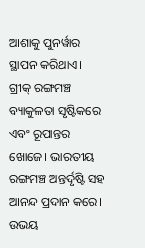ଆଶାକୁ ପୁନର୍ୱାର ସ୍ଥାପନ କରିଥାଏ। ଗ୍ରୀକ୍‌ ରଙ୍ଗମଞ୍ଚ ବ୍ୟାକୁଳତା ସୃଷ୍ଟିକରେ ଏବଂ ରୂପାନ୍ତର ଖୋଜେ। ଭାରତୀୟ ରଙ୍ଗମଞ୍ଚ ଅନ୍ତର୍ଦୃଷ୍ଟି ସହ ଆନନ୍ଦ ପ୍ରଦାନ କରେ।
ଉଭୟ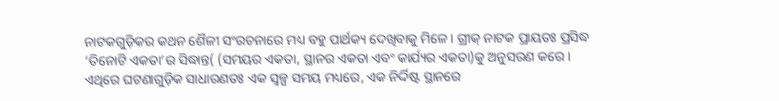ନାଟକଗୁଡ଼ିକର କଥନ ଶୈଳୀ ସଂରଚନାରେ ମଧ୍ୟ ବହୁ ପାର୍ଥକ୍ୟ ଦେଖିବାକୁ ମିଳେ। ଗ୍ରୀକ୍‌ ନାଟକ ପ୍ରାୟତଃ ପ୍ରସିଦ୍ଧ ‘ତିନୋଟି ଏକତା’ର ସିଦ୍ଧାନ୍ତ( (ସମୟର ଏକତା, ସ୍ଥାନର ଏକତା ଏବଂ କାର୍ଯ୍ୟର ଏକତା)କୁ ଅନୁସରଣ କରେ। ଏଥିରେ ଘଟଣାଗୁଡ଼ିକ ସାଧାରଣତଃ ଏକ ସ୍ୱଳ୍ପ ସମୟ ମଧ୍ୟରେ, ଏକ ନିର୍ଦ୍ଦିଷ୍ଟ ସ୍ଥାନରେ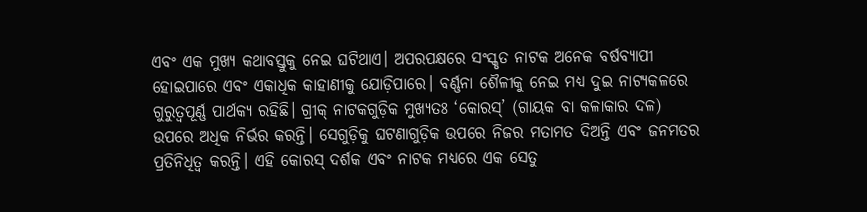ଏବଂ ଏକ ମୁଖ୍ୟ କଥାବସ୍ତୁକୁ ନେଇ ଘଟିଥାଏ। ଅପରପକ୍ଷରେ ସଂସ୍କୃତ ନାଟକ ଅନେକ ବର୍ଷବ୍ୟାପୀ ହୋଇପାରେ ଏବଂ ଏକାଧିକ କାହାଣୀକୁ ଯୋଡ଼ିପାରେ। ବର୍ଣ୍ଣନା ଶୈଳୀକୁ ନେଇ ମଧ୍ୟ ଦୁଇ ନାଟ୍ୟକଳରେ ଗୁରୁତ୍ୱପୂର୍ଣ୍ଣ ପାର୍ଥକ୍ୟ ରହିଛି। ଗ୍ରୀକ୍‌ ନାଟକଗୁଡ଼ିକ ମୁଖ୍ୟତଃ ‘କୋରସ୍‌’ (ଗାୟକ ବା କଳାକାର ଦଳ) ଉପରେ ଅଧିକ ନିର୍ଭର କରନ୍ତି। ସେଗୁଡ଼ିକୁ ଘଟଣାଗୁଡ଼ିକ ଉପରେ ନିଜର ମତାମତ ଦିଅନ୍ତି ଏବଂ ଜନମତର ପ୍ରତିନିଧିତ୍ୱ କରନ୍ତି। ଏହି କୋରସ୍‌ ଦର୍ଶକ ଏବଂ ନାଟକ ମଧ୍ୟରେ ଏକ ସେତୁ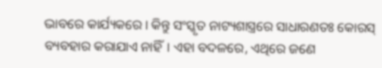ଭାବରେ କାର୍ଯ୍ୟକରେ। କିନ୍ତୁ ସଂସ୍କୃତ ନାଟ୍ୟଶାସ୍ତ୍ରରେ ସାଧାରଣତଃ କୋରସ୍‌ ବ୍ୟବହାର କରାଯାଏ ନାହିଁ। ଏହା ବଦଳରେ, ଏଥିରେ ଜଣେ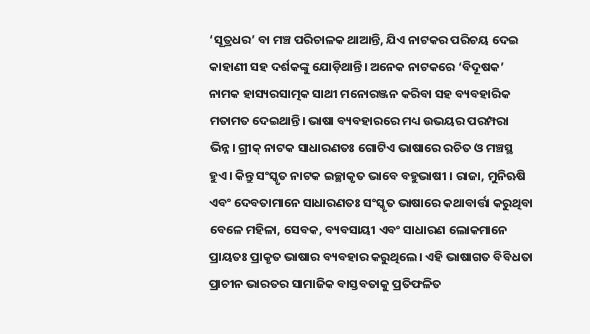‘ସୂତ୍ରଧର’ ବା ମଞ୍ଚ ପରିଚାଳକ ଥାଆନ୍ତି, ଯିଏ ନାଟକର ପରିଚୟ ଦେଇ କାହାଣୀ ସହ ଦର୍ଶକଙ୍କୁ ଯୋଡ଼ିଥାନ୍ତି। ଅନେକ ନାଟକରେ ‘ବିଦୂଷକ’ ନାମକ ହାସ୍ୟରସାତ୍ମକ ସାଥୀ ମନୋରଞ୍ଜନ କରିବା ସହ ବ୍ୟବହାରିକ ମତାମତ ଦେଇଥାନ୍ତି। ଭାଷା ବ୍ୟବହାରରେ ମଧ୍ୟ ଉଭୟର ପରମ୍ପରା ଭିନ୍ନ। ଗ୍ରୀକ୍‌ ନାଟକ ସାଧାରଣତଃ ଗୋଟିଏ ଭାଷାରେ ରଚିତ ଓ ମଞ୍ଚସ୍ଥ ହୁଏ। କିନ୍ତୁ ସଂସ୍କୃତ ନାଟକ ଇଚ୍ଛାକୃତ ଭାବେ ବହୁଭାଷୀ । ରାଜା, ମୁନିଋଷି ଏବଂ ଦେବତାମାନେ ସାଧାରଣତଃ ସଂସ୍କୃତ ଭାଷାରେ କଥାବାର୍ତ୍ତା କରୁଥିବା ବେଳେ ମହିଳା, ସେବକ, ବ୍ୟବସାୟୀ ଏବଂ ସାଧାରଣ ଲୋକମାନେ ପ୍ରାୟତଃ ପ୍ରାକୃତ ଭାଷାର ବ୍ୟବହାର କରୁଥିଲେ। ଏହି ଭାଷାଗତ ବିବିଧତା ପ୍ରାଚୀନ ଭାରତର ସାମାଜିକ ବାସ୍ତବତାକୁ ପ୍ରତିଫଳିତ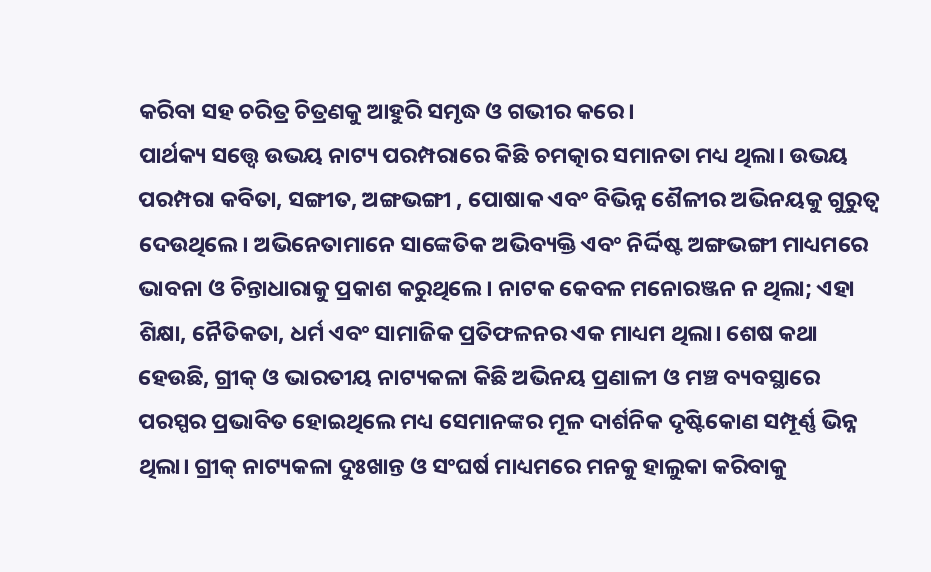କରିବା ସହ ଚରିତ୍ର ଚିତ୍ରଣକୁ ଆହୁରି ସମୃଦ୍ଧ ଓ ଗଭୀର କରେ।
ପାର୍ଥକ୍ୟ ସତ୍ତ୍ୱେ ଉଭୟ ନାଟ୍ୟ ପରମ୍ପରାରେ କିଛି ଚମତ୍କାର ସମାନତା ମଧ୍ୟ ଥିଲା। ଉଭୟ ପରମ୍ପରା କବିତା, ସଙ୍ଗୀତ, ଅଙ୍ଗଭଙ୍ଗୀ , ପୋଷାକ ଏବଂ ବିଭିନ୍ନ ଶୈଳୀର ଅଭିନୟକୁ ଗୁରୁତ୍ୱ ଦେଉଥିଲେ। ଅଭିନେତାମାନେ ସାଙ୍କେତିକ ଅଭିବ୍ୟକ୍ତି ଏବଂ ନିର୍ଦ୍ଦିଷ୍ଟ ଅଙ୍ଗଭଙ୍ଗୀ ମାଧ୍ୟମରେ ଭାବନା ଓ ଚିନ୍ତାଧାରାକୁ ପ୍ରକାଶ କରୁଥିଲେ। ନାଟକ କେବଳ ମନୋରଞ୍ଜନ ନ ଥିଲା; ଏହା ଶିକ୍ଷା, ନୈତିକତା, ଧର୍ମ ଏବଂ ସାମାଜିକ ପ୍ରତିଫଳନର ଏକ ମାଧ୍ୟମ ଥିଲା। ଶେଷ କଥା ହେଉଛି, ଗ୍ରୀକ୍‌ ଓ ଭାରତୀୟ ନାଟ୍ୟକଳା କିଛି ଅଭିନୟ ପ୍ରଣାଳୀ ଓ ମଞ୍ଚ ବ୍ୟବସ୍ଥାରେ ପରସ୍ପର ପ୍ରଭାବିତ ହୋଇଥିଲେ ମଧ୍ୟ ସେମାନଙ୍କର ମୂଳ ଦାର୍ଶନିକ ଦୃଷ୍ଟିକୋଣ ସମ୍ପୂର୍ଣ୍ଣ ଭିନ୍ନ ଥିଲା। ଗ୍ରୀକ୍‌ ନାଟ୍ୟକଳା ଦୁଃଖାନ୍ତ ଓ ସଂଘର୍ଷ ମାଧ୍ୟମରେ ମନକୁ ହାଲୁକା କରିବାକୁ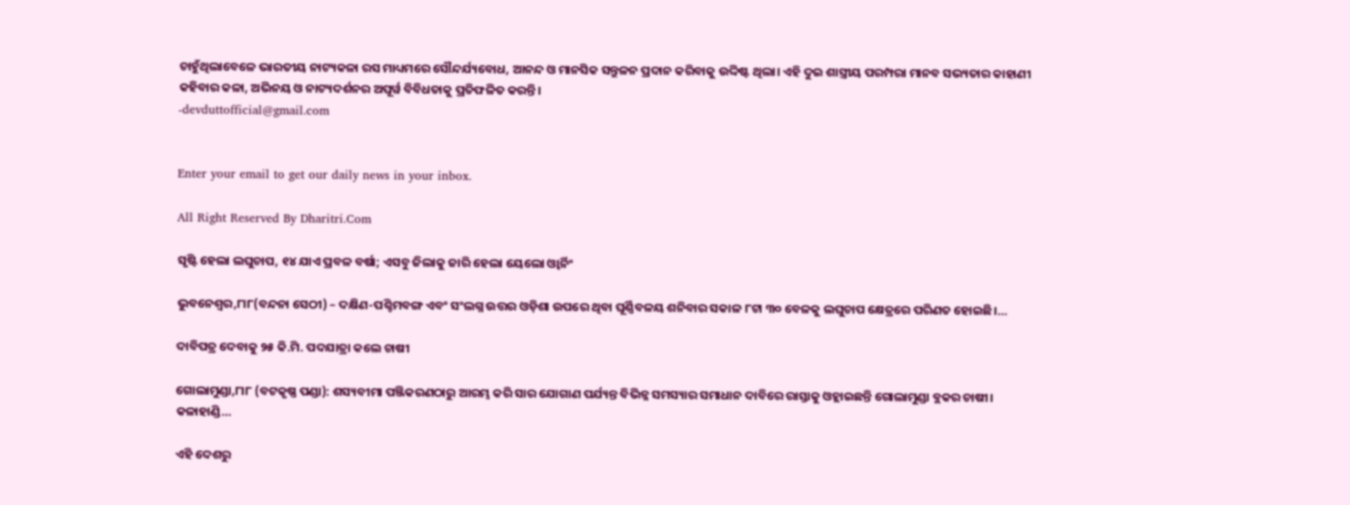ଚାହୁଁଥିଲାବେଳେ ଭାରତୀୟ ନାଟ୍ୟକଳା ରସ ମାଧ୍ୟମରେ ସୌନ୍ଦର୍ଯ୍ୟବୋଧ, ଆନନ୍ଦ ଓ ମାନସିକ ସନ୍ତୁଳନ ପ୍ରଦାନ କରିବାକୁ ଉଦ୍ଦିଷ୍ଟ ଥିଲା। ଏହି ଦୁଇ ଶାସ୍ତ୍ରୀୟ ପରମ୍ପରା ମାନବ ସଭ୍ୟତାର କାହାଣୀ କହିବାର କଳା, ଅଭିନୟ ଓ ନାଟ୍ୟଦର୍ଶନର ଅପୂର୍ୱ ବିବିଧତାକୁ ପ୍ରତିଫଳିତ କରନ୍ତି।
-devduttofficial@gmail.com


Enter your email to get our daily news in your inbox.

All Right Reserved By Dharitri.Com

ସୃଷ୍ଟି ହେଲା ଲଘୁଚାପ, ୧୪ ଯାଏ ପ୍ରବଳ ବର୍ଷା; ଏସବୁ ଜିଲାକୁ ଜାରି ହେଲା ୟେଲୋ ଓ୍ବାର୍ନିଂ

ଭୁବନେଶ୍ବର,୮ା୮(ବନ୍ଦନା ସେଠୀ) – ଦକ୍ଷିଣ-ପଶ୍ଚିମବଙ୍ଗ ଏବଂ ସଂଲଗ୍ନ ଉତ୍ତର ଓଡ଼ିଶା ଉପରେ ଥିବା ଘୂର୍ଣ୍ଣିବଳୟ ଶନିବାର ସକାଳ ୮ଟା ୩୦ ବେଳକୁ ଲଘୁଚାପ କ୍ଷେତ୍ରରେ ପରିଣତ ହୋଇଛି।…

ଦାବିପତ୍ର ଦେବାକୁ ୨୫ କି.ମି. ପଦଯାତ୍ରା କଲେ ଚାଷୀ

ଗୋଲାମୁଣ୍ଡା,୮ା୮ (ବଟକୃଷ୍ଣ ପଣ୍ଡା): ଶସ୍ୟବୀମା ପଞ୍ଜିକରଣଠାରୁ ଆରମ୍ଭ କରି ସାର ଯୋଗାଣ ପର୍ଯ୍ୟନ୍ତ ବିଭିନ୍ନ ସମସ୍ୟାର ସମାଧାନ ଦାବିରେ ରାସ୍ତାକୁ ଓହ୍ଲାଇଛନ୍ତି ଗୋଲାମୁଣ୍ଡା ବ୍ଲକର ଚାଷୀ। କଳାହାଣ୍ଡି…

ଏହି ଦେଶରୁ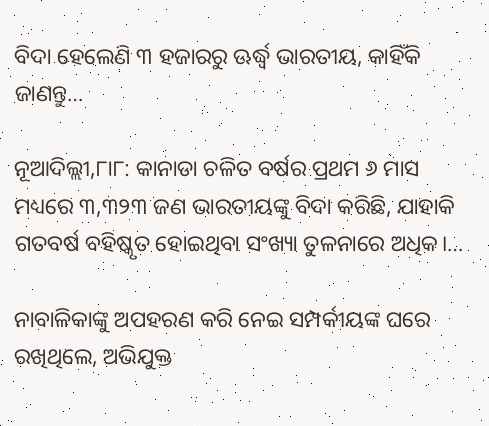ବିଦା ହେଲେଣି ୩ ହଜାରରୁ ଊର୍ଦ୍ଧ୍ୱ ଭାରତୀୟ, କାହିଁକି ଜାଣନ୍ତୁ…

ନୂଆଦିଲ୍ଲୀ,୮ା୮: କାନାଡା ଚଳିତ ବର୍ଷର ପ୍ରଥମ ୬ ମାସ ମଧ୍ୟରେ ୩,୩୨୩ ଜଣ ଭାରତୀୟଙ୍କୁ ବିଦା କରିଛି, ଯାହାକି ଗତବର୍ଷ ବହିଷ୍କୃତ ହୋଇଥିବା ସଂଖ୍ୟା ତୁଳନାରେ ଅଧିକ।…

ନାବାଳିକାଙ୍କୁ ଅପହରଣ କରି ନେଇ ସମ୍ପର୍କୀୟଙ୍କ ଘରେ ରଖିଥିଲେ, ଅଭିଯୁକ୍ତ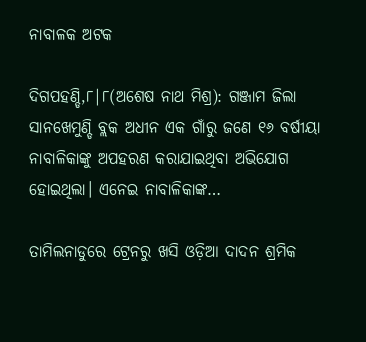ନାବାଳକ ଅଟକ

ଦିଗପହଣ୍ଡି,୮|୮(ଅଶେଷ ନାଥ ମିଶ୍ର): ଗଞ୍ଜାମ ଜିଲା ସାନଖେମୁଣ୍ଡି ବ୍ଲକ ଅଧୀନ ଏକ ଗାଁରୁ ଜଣେ ୧୬ ବର୍ଷୀୟା ନାବାଳିକାଙ୍କୁ ଅପହରଣ କରାଯାଇଥିବା ଅଭିଯୋଗ ହୋଇଥିଲା। ଏନେଇ ନାବାଳିକାଙ୍କ…

ତାମିଲନାଡୁରେ ଟ୍ରେନରୁ ଖସି ଓଡ଼ିଆ ଦାଦନ ଶ୍ରମିକ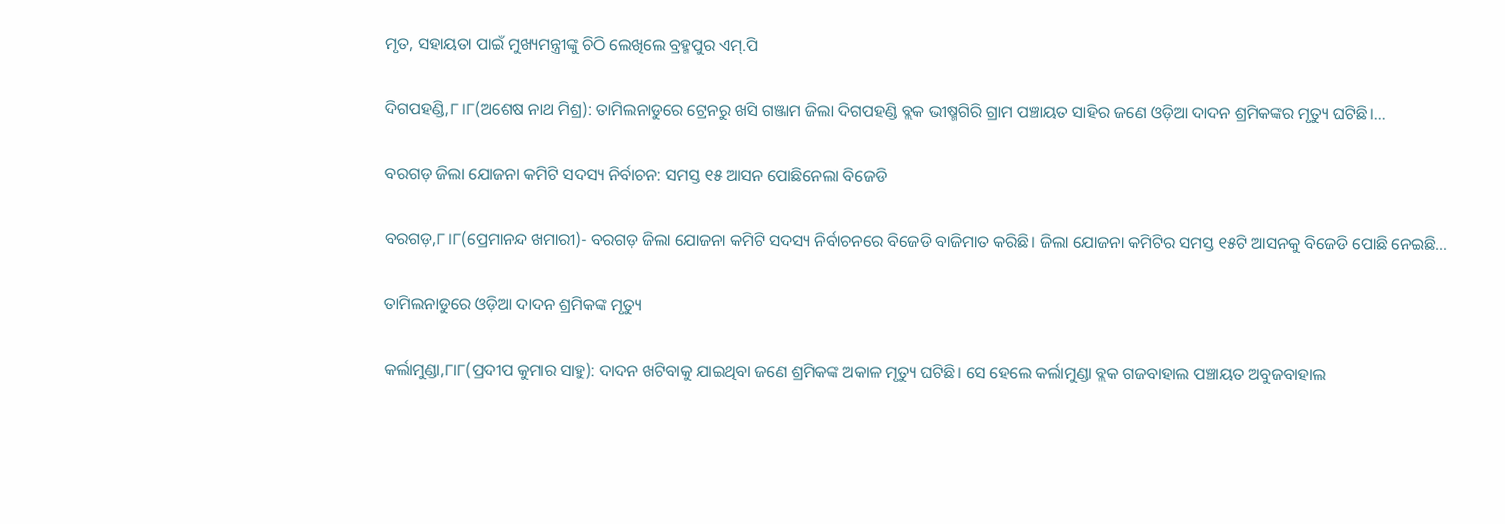ମୃତ, ସହାୟତା ପାଇଁ ମୁଖ୍ୟମନ୍ତ୍ରୀଙ୍କୁ ଚିଠି ଲେଖିଲେ ବ୍ରହ୍ମପୁର ଏମ୍.ପି

ଦିଗପହଣ୍ଡି,୮।୮(ଅଶେଷ ନାଥ ମିଶ୍ର): ତାମିଲନାଡୁରେ ଟ୍ରେନରୁ ଖସି ଗଞ୍ଜାମ ଜିଲା ଦିଗପହଣ୍ଡି ବ୍ଲକ ଭୀଷ୍ମଗିରି ଗ୍ରାମ ପଞ୍ଚାୟତ ସାହିର ଜଣେ ଓଡ଼ିଆ ଦାଦନ ଶ୍ରମିକଙ୍କର ମୃତ୍ୟୁ ଘଟିଛି।…

ବରଗଡ଼ ଜିଲା ଯୋଜନା କମିଟି ସଦସ୍ୟ ନିର୍ବାଚନ: ସମସ୍ତ ୧୫ ଆସନ ପୋଛିନେଲା ବିଜେଡି

ବରଗଡ଼,୮।୮(ପ୍ରେମାନନ୍ଦ ଖମାରୀ)- ବରଗଡ଼ ଜିଲା ଯୋଜନା କମିଟି ସଦସ୍ୟ ନିର୍ବାଚନରେ ବିଜେଡି ବାଜିମାତ କରିଛି। ଜିଲା ଯୋଜନା କମିଟିର ସମସ୍ତ ୧୫ଟି ଆସନକୁ ବିଜେଡି ପୋଛି ନେଇଛି…

ତାମିଲନାଡୁରେ ଓଡ଼ିଆ ଦାଦନ ଶ୍ରମିକଙ୍କ ମୃତ୍ୟୁ

କର୍ଲାମୁଣ୍ଡା,୮ା୮(ପ୍ରଦୀପ କୁମାର ସାହୁ): ଦାଦନ ଖଟିବାକୁ ଯାଇଥିବା ଜଣେ ଶ୍ରମିକଙ୍କ ଅକାଳ ମୃତ୍ୟୁ ଘଟିଛି। ସେ ହେଲେ କର୍ଲାମୁଣ୍ଡା ବ୍ଲକ ଗଜବାହାଲ ପଞ୍ଚାୟତ ଅବୁଜବାହାଲ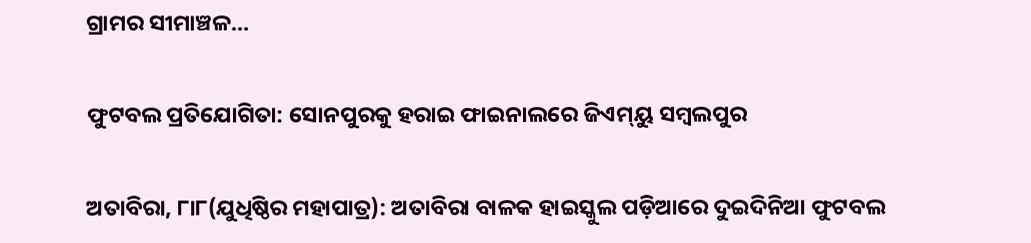ଗ୍ରାମର ସୀମାଞ୍ଚଳ…

ଫୁଟବଲ ପ୍ରତିଯୋଗିତା: ସୋନପୁରକୁ ହରାଇ ଫାଇନାଲରେ ଜିଏମ୍‌ୟୁ ସମ୍ବଲପୁର

ଅତାବିରା, ୮ା୮(ଯୁଧିଷ୍ଠିର ମହାପାତ୍ର): ଅତାବିରା ବାଳକ ହାଇସ୍କୁଲ ପଡ଼ିଆରେ ଦୁଇଦିନିଆ ଫୁଟବଲ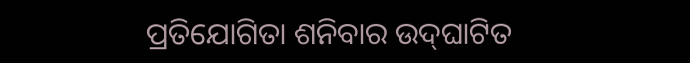ପ୍ରତିଯୋଗିତା ଶନିବାର ଉଦ୍‌ଘାଟିତ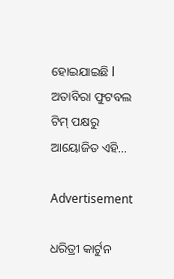ହୋଇଯାଇଛି l ଅତାବିରା ଫୁଟବଲ ଟିମ୍‌ ପକ୍ଷରୁ ଆୟୋଜିତ ଏହି…

Advertisement

ଧରିତ୍ରୀ କାର୍ଟୁନ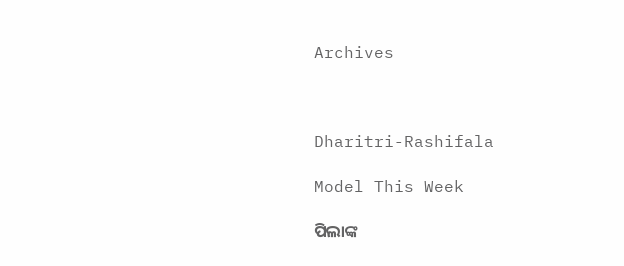Archives



Dharitri-Rashifala

Model This Week

ପିଲାଙ୍କ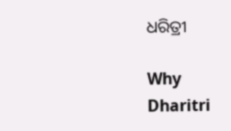ଧରିତ୍ରୀ

Why Dharitri